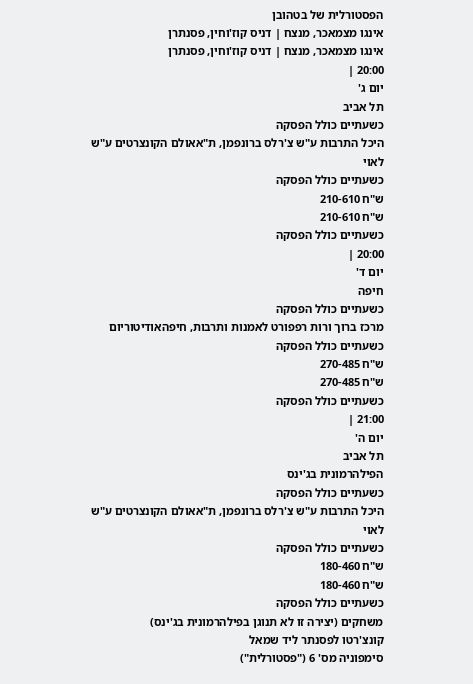הפסטורלית של בטהובן
אינגו מצמאכר, מנצח | דניס קוז'וחין, פסנתרן
אינגו מצמאכר, מנצח | דניס קוז'וחין, פסנתרן
20:00 |
יום ג'
תל אביב
כשעתיים כולל הפסקה
היכל התרבות ע"ש צ'רלס ברונפמן, ת"אאולם הקונצרטים ע"ש לאוי
כשעתיים כולל הפסקה
ש"ח 210-610
ש"ח 210-610
כשעתיים כולל הפסקה
20:00 |
יום ד'
חיפה
כשעתיים כולל הפסקה
מרכז ברוך ורות רפפורט לאמנות ותרבות, חיפהאודיטוריום
כשעתיים כולל הפסקה
ש"ח 270-485
ש"ח 270-485
כשעתיים כולל הפסקה
21:00 |
יום ה'
תל אביב
הפילהרמונית בג'ינס
כשעתיים כולל הפסקה
היכל התרבות ע"ש צ'רלס ברונפמן, ת"אאולם הקונצרטים ע"ש לאוי
כשעתיים כולל הפסקה
ש"ח 180-460
ש"ח 180-460
כשעתיים כולל הפסקה
משחקים (יצירה זו לא תנוגן בפילהרמונית בג'ינס)
קונצ'רטו לפסנתר ליד שמאל
סימפוניה מס' 6 ("פסטורלית")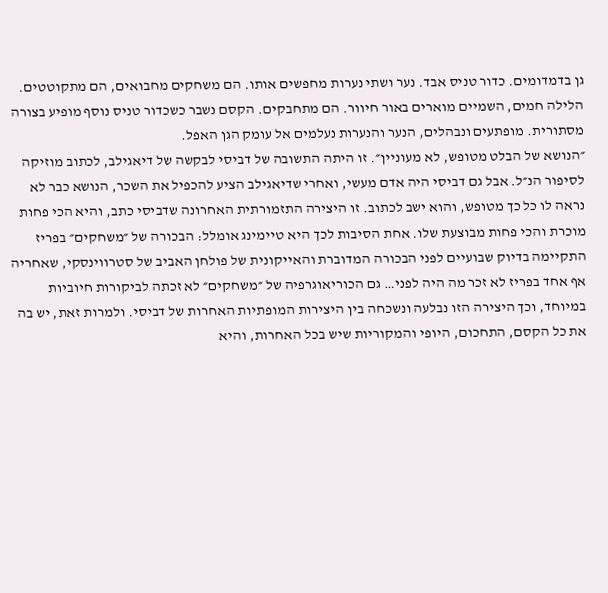גן בדמדומים. כדור טניס אבד. נער ושתי נערות מחפשים אותו. הם משחקים מחבואים, הם מתקוטטים. הלילה חמים, השמיים מוארים באור חיוור. הם מתחבקים. הקסם נשבר כשכדור טניס נוסף מופיע בצורה מסתורית. מופתעים ונבהלים, הנער והנערות נעלמים אל עומק הגן האפל.
״הנושא של הבלט מטופש, לא מעוניין״. זו היתה התשובה של דביסי לבקשה של דיאגילב, לכתוב מוזיקה לסיפור הנ״ל. אבל גם דביסי היה אדם מעשי, ואחרי שדיאגילב הציע להכפיל את השכר, הנושא כבר לא נראה לו כל כך מטופש, והוא ישב לכתוב. זו היצירה התזמורתית האחרונה שדביסי כתב, והיא הכי פחות מוכרת והכי פחות מבוצעת שלו. אחת הסיבות לכך היא טיימינג אומלל: הבכורה של ״משחקים״ בפריז התקיימה בדיוק שבועיים לפני הבכורה המדוברת והאייקונית של פולחן האביב של סטרווינסקי, שאחריה אף אחד בפריז לא זכר מה היה לפני… גם הכוריאוגרפיה של ״משחקים״ לא זכתה לביקורות חיוביות במיוחד, וכך היצירה הזו נבלעה ונשכחה בין היצירות המופתיות האחרות של דביסי. ולמרות זאת, יש בה את כל הקסם, התחכום, היופי והמקוריות שיש בכל האחרות, והיא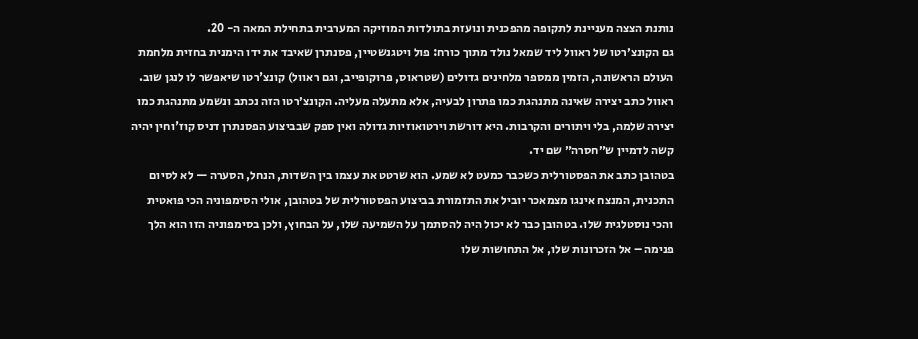נותנת הצצה מעניינת לתקופה מהפכנית ונועזת בתולדות המוזיקה המערבית בתחילת המאה ה- 20.
גם הקונצ׳רטו של ראוול ליד שמאל נולד מתוך כורח: פול ויטגנשטיין, פסנתרן שאיבד את ידו הימנית בחזית מלחמת העולם הראשונה, הזמין ממספר מלחינים גדולים (שטראוס, פרוקופייב, וגם ראוול) קונצ'רטו שיאפשר לו לנגן שוב. ראוול כתב יצירה שאינה מתנהגת כמו פתרון לבעיה, אלא מתעלה מעליה. הקונצ׳רטו הזה נכתב ונשמע מתנהגת כמו יצירה שלמה, בלי ויתורים והקרבות. היא דורשת וירטואוזיות גדולה ואין ספק שבביצוע הפסנתרן דניס קוז'וחין יהיה קשה לדמיין ש״חסרה״ שם יד.
בטהובן כתב את הפסטורלית כשכבר כמעט לא שמע. הוא שרטט את עצמו בין השדות, הנחל, הסערה — לא לסיום התכנית, המנצח אינגו מצמאכר יוביל את התזמורת בביצוע הפסטורלית של בטהובן, אולי הסימפוניה הכי פואטית והכי נוסטלגית שלו. בטהובן כבר לא יכול היה להסתמך על השמיעה שלו, על הבחוץ, ולכן בסימפוניה הזו הוא הלך פנימה – אל הזכרונות שלו, אל התחושות שלו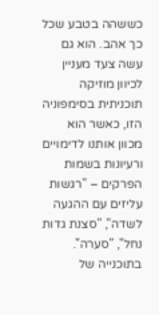כששהה בטבע שכל כך אהב. הוא גם עשה צעד מעניין לכיוון מוזיקה תוכניתית בסימפוניה הזו, כאשר הוא מכוון אותנו לדימויים ורעיונות בשמות הפרקים – "רגשות עליזים עם ההגעה לשדה", "סצנת גדות נחל", "סערה". בתוכנייה של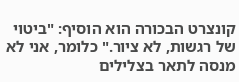קונצרט הבכורה הוא הוסיף: "ביטוי של רגשות, לא ציור." כלומר, אני לא מנסה לתאר בצלילים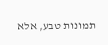תמונות טבע, אלא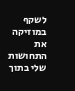לשקף במוזיקה את התחושות שלי בתוך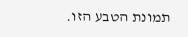תמונת הטבע הזו.